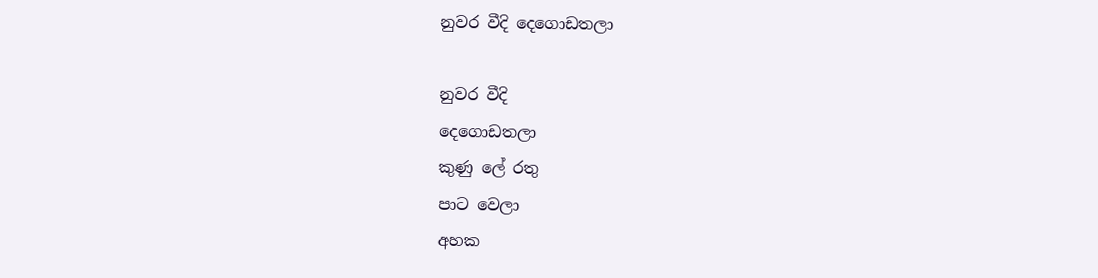නුවර වීදි දෙගොඩතලා

නුවර වීදි
දෙගොඩතලා
කුණු ලේ රතු
පාට වෙලා
අහක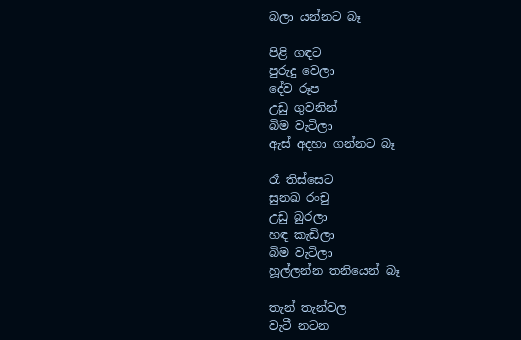බලා යන්නට බෑ

පිළි ගඳට
පුරුදු වෙලා
දේව රූප
උඩු ගුවනින්
බිම වැටිලා
ඇස් අදහා ගන්නට බෑ

රෑ තිස්සෙට
සුනඛ රංචු
උඩු බුරලා
හඳ කැඩිලා
බිම වැටිලා
හූල්ලන්න තනියෙන් බෑ

තැන් තැන්වල
වැටී නටන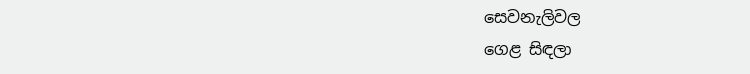සෙවනැලිවල
ගෙළ සිඳලා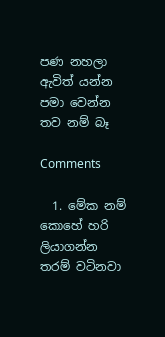පණ නහලා
ඇවිත් යන්න
පමා වෙන්න තව නම් බෑ

Comments

  1. මේක නම් කොහේ හරි ලියාගන්න තරම් වටිනවා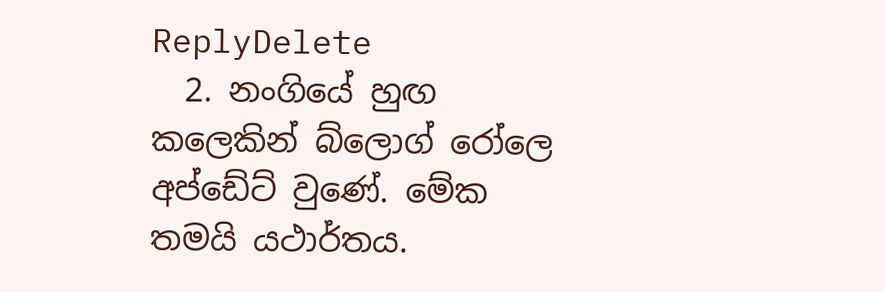ReplyDelete
  2. නංගියේ හුඟ කලෙකින් බ්ලොග් රෝලෙ අප්ඩේට් වුණේ. මේක තමයි යථාර්තය.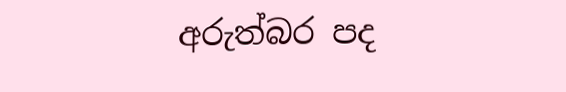අරුත්බර පද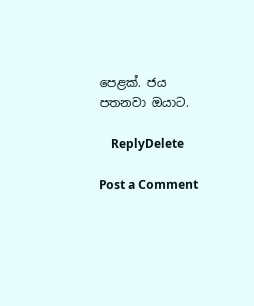පෙළක්. ජය පතනවා ඔයාට.

    ReplyDelete

Post a Comment